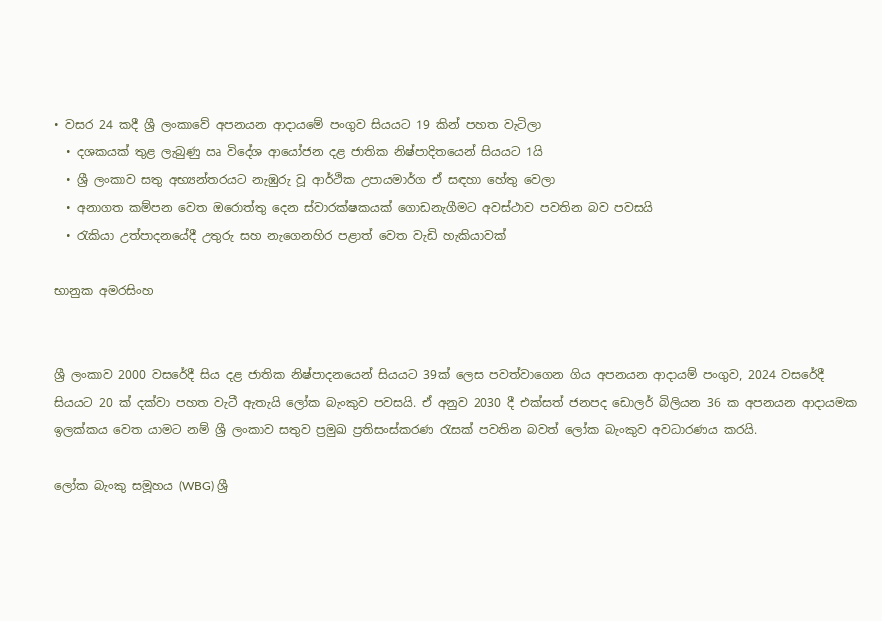• වසර 24 කදී ශ්‍රී ලංකාවේ අපනයන ආදාය‍මේ පංගුව සියයට 19 කින් පහත වැටිලා
  • දශකයක් තුළ ලැබුණු ඍ විදේශ ආයෝජන දළ ජාතික නිෂ්පාදිතයෙන් සියයට 1යි
  • ශ්‍රී ලංකාව සතු අභ්‍යන්තරයට නැඹුරු වූ ආර්ථික උපායමාර්ග ඒ සඳහා හේතු වෙලා
  • අනාගත කම්පන වෙත ඔරොත්තු දෙන ස්වාරක්ෂකයක් ගොඩනැගීමට අවස්ථාව පවතින බව පවසයි
  • රැකියා උත්පාදනයේදී උතුරු සහ නැගෙනහිර පළාත් වෙත වැඩි හැකියාවක්

භානුක අමරසිංහ


ශ්‍රී ලංකාව 2000 වසරේදී සිය දළ ජාතික නිෂ්පාදනයෙන් සියයට 39ක් ලෙස පවත්වාගෙන ගිය අපනයන ආදායම් පංගුව, 2024 වසරේදී සියයට 20 ක් දක්වා පහත වැටී ඇතැයි ලෝක බැංකුව පවසයි. ඒ අනුව 2030 දී එක්සත් ජනපද ඩොලර් බිලියන 36 ක අපනයන ආදායමක ඉලක්කය වෙත යාමට නම් ශ්‍රී ලංකාව සතුව ප්‍රමුඛ ප්‍රතිසංස්කරණ රැසක් පවතින බවත් ලෝක බැංකුව අවධාරණය කරයි.

ලෝක බැංකු සමූහය (WBG) ශ්‍රී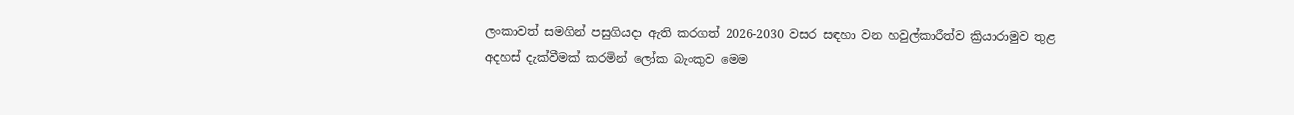ලංකාවත් සමගින් පසුගියදා ඇති කරගත් 2026-2030 වසර සඳහා වන හවුල්කාරීත්ව ක්‍රියාරාමුව තුළ අදහස් දැක්වීමක් කරමින් ලෝක බැංකුව මෙම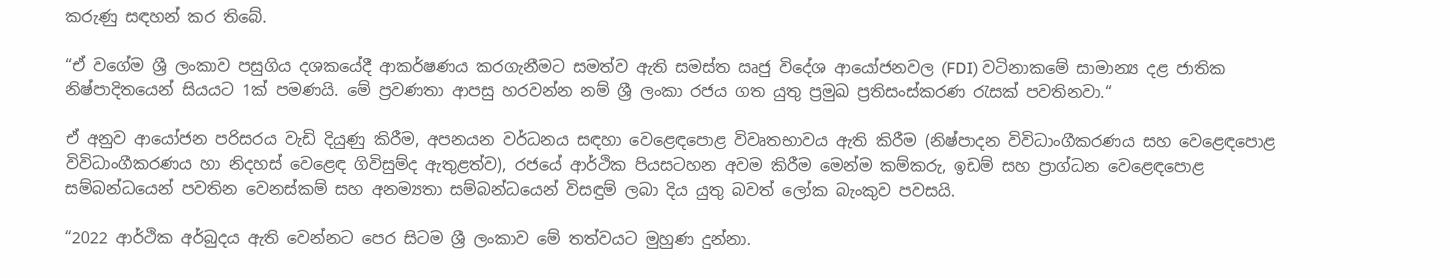කරුණු සඳහන් කර තිබේ.

“ඒ වගේම ශ්‍රී ලංකාව පසුගිය දශකයේදී ආකර්ෂණය කරගැනීමට සමත්ව ඇති සමස්ත ඍජු විදේශ ආයෝජනවල (FDI) වටිනාකමේ සාමාන්‍ය දළ ජාතික නිෂ්පාදිතයෙන් සියයට 1ක් පමණයි. මේ ප්‍රවණතා ආපසු හරවන්න නම් ශ්‍රී ලංකා රජය ගත යුතු ප්‍රමුඛ ප්‍රතිසංස්කරණ රැසක් පවතිනවා.“

ඒ අනුව ආයෝජන පරිසරය වැඩි දියුණු කිරීම, අපනයන වර්ධනය සඳහා වෙළෙඳපොළ විවෘතභාවය ඇති කිරීම (නිෂ්පාදන විවිධාංගීකරණය සහ වෙළෙඳපොළ විවිධාංගීකරණය හා නිදහස් වෙළෙඳ ගිවිසුම්ද ඇතුළත්ව), රජයේ ආර්ථික පියසටහන අවම කිරීම මෙන්ම කම්කරු, ඉඩම් සහ ප්‍රාග්ධන වෙළෙඳපොළ සම්බන්ධයෙන් පවතින වෙනස්කම් සහ අනම්‍යතා සම්බන්ධයෙන් විසඳුම් ලබා දිය යුතු බවත් ලෝක බැංකුව පවසයි.

“2022 ආර්ථික අර්බුදය ඇති වෙන්නට පෙර සිටම ශ්‍රී ලංකාව මේ තත්වයට මුහුණ දුන්නා.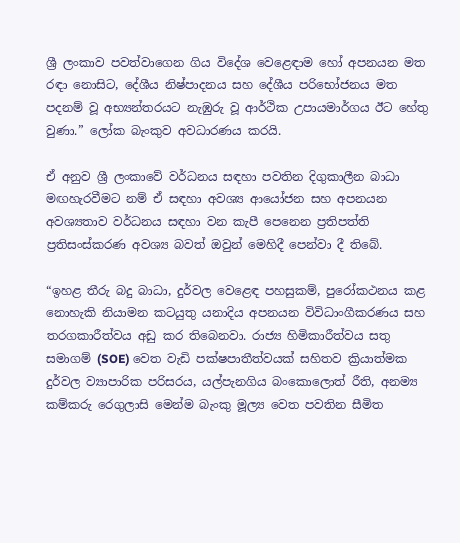ශ්‍රී ලංකාව පවත්වාගෙන ගිය විදේශ වෙළෙඳාම හෝ අපනයන මත රඳා නොසිට, දේශීය නිෂ්පාදනය සහ දේශීය පරිභෝජනය මත පදනම් වූ අභ්‍යන්තරයට නැඹුරු වූ ආර්ථික උපායමාර්ගය ඊට හේතු වුණා.” ලෝක බැංකුව අවධාරණය කරයි.

ඒ අනුව ශ්‍රී ලංකාවේ වර්ධනය සඳහා පවතින දිගුකාලීන බාධා මඟහැරවීමට නම් ඒ සඳහා අවශ්‍ය ආයෝජන සහ අපනයන අවශ්‍යතාව වර්ධනය සඳහා වන කැපී පෙනෙන ප්‍රතිපත්ති ප්‍රතිසංස්කරණ අවශ්‍ය බවත් ඔවුන් මෙහිදී පෙන්වා දී තිබේ.

“ඉහළ තීරු බදු බාධා, දුර්වල වෙළෙඳ පහසුකම්, පුරෝකථනය කළ නොහැකි නියාමන කටයුතු යනාදිය අපනයන විවිධාංගීකරණය සහ තරගකාරීත්වය අඩු කර තිබෙනවා. රාජ්‍ය හිමිකාරීත්වය සතු සමාගම් (SOE) වෙත වැඩි පක්ෂපාතීත්වයක් සහිතව ක්‍රියාත්මක දුර්වල ව්‍යාපාරික පරිසරය, යල්පැනගිය බංකොලොත් රීති, අනම්‍ය කම්කරු රෙගුලාසි මෙන්ම බැංකු මූල්‍ය වෙත පවතින සීමිත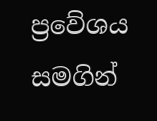ප්‍රවේශය සමගින්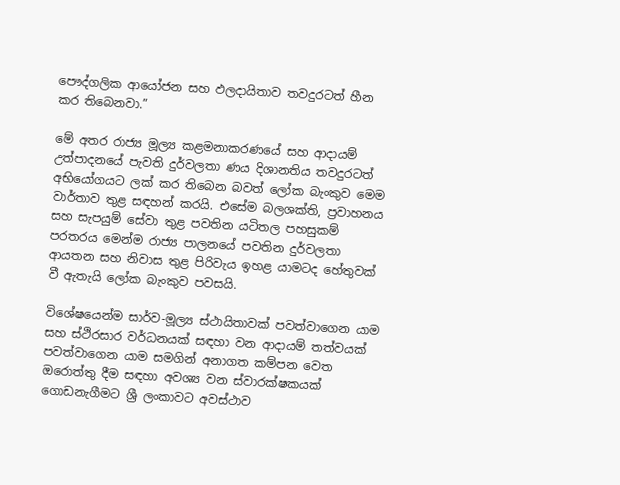පෞද්ගලික ආයෝජන සහ ඵලදායිතාව තවදුරටත් හීන කර තිබෙනවා.”

මේ අතර රාජ්‍ය මූල්‍ය කළමනාකරණයේ සහ ආදායම් උත්පාදනයේ පැවති දුර්වලතා ණය දිශානතිය තවදුරටත් අභියෝගයට ලක් කර තිබෙන බවත් ලෝක බැංකුව මෙම වාර්තාව තුළ සඳහන් කරයි. එසේම බලශක්ති, ප්‍රවාහනය සහ සැපයුම් සේවා තුළ පවතින යටිතල පහසුකම් පරතරය මෙන්ම රාජ්‍ය පාලනයේ පවතින දුර්වලතා ආයතන සහ නිවාස තුළ පිරිවැය ඉහළ යාමටද හේතුවක් වී ඇතැයි ලෝක බැංකුව පවසයි.

විශේෂයෙන්ම සාර්ව-මූල්‍ය ස්ථායිතාවක් පවත්වාගෙන යාම සහ ස්ථිරසාර වර්ධනයක් සඳහා වන ආදායම් තත්වයක් පවත්වාගෙන යාම සමගින් අනාගත කම්පන වෙත ඔරොත්තු දීම සඳහා අවශ්‍ය වන ස්වාරක්ෂකයක් ගොඩනැගීමට ශ්‍රී ලංකාවට අවස්ථාව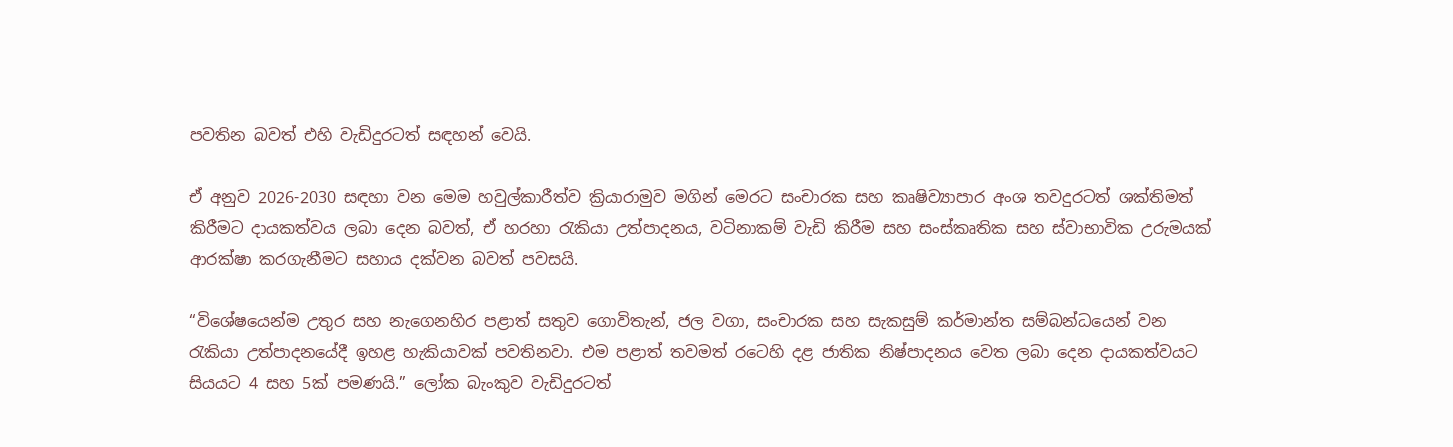පවතින බවත් එහි වැඩිදුරටත් සඳහන් වෙයි.

ඒ අනුව 2026-2030 සඳහා වන මෙම හවුල්කාරීත්ව ක්‍රියාරාමුව මගින් මෙරට සංචාරක සහ කෘෂිව්‍යාපාර අංශ තවදුරටත් ශක්තිමත් කිරීමට දායකත්වය ලබා දෙන බවත්, ඒ හරහා රැකියා උත්පාදනය, වටිනාකම් වැඩි කිරීම සහ සංස්කෘතික සහ ස්වාභාවික උරුමයක් ආරක්ෂා කරගැනීමට සහාය දක්වන බවත් පවසයි.

“විශේෂයෙන්ම උතුර සහ නැගෙනහිර පළාත් සතුව ගොවිතැන්, ජල වගා, සංචාරක සහ සැකසුම් කර්මාන්ත සම්බන්ධයෙන් වන රැකියා උත්පාදනයේදී ඉහළ හැකියාවක් පවතිනවා. එම පළාත් තවමත් රටෙහි දළ ජාතික නිෂ්පාදනය වෙත ලබා දෙන දායකත්වයට සියයට 4 සහ 5ක් පමණයි.” ලෝක බැංකුව වැඩිදුරටත්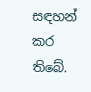සඳහන් කර තිබේ.